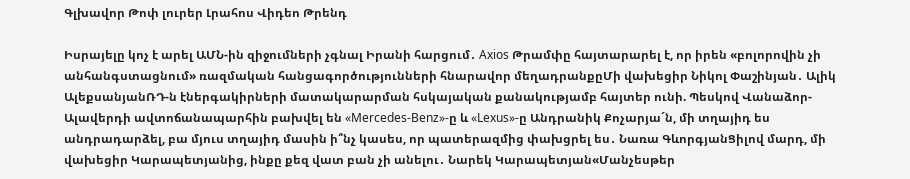Գլխավոր Թոփ լուրեր Լրահոս Վիդեո Թրենդ

Իսրայելը կոչ է արել ԱՄՆ-ին զիջումների չգնալ Իրանի հարցում․ Axios Թրամփը հայտարարել է, որ իրեն «բոլորովին չի անհանգստացնում» ռազմական հանցագործությունների հնարավոր մեղադրանքըՄի վախեցիր Նիկոլ Փաշինյան․ Ալիկ ԱլեքսանյանՌԴ-ն էներգակիրների մատակարարման հսկայական քանակությամբ հայտեր ունի. Պեսկով Վանաձոր-Ալավերդի ավտոճանապարհին բախվել են «Mercedes-Benz»-ը և «Lexus»-ը Անդրանիկ Քոչարյա´ն, մի տղայիդ ես անդրադարձել, բա մյուս տղայիդ մասին ի՞նչ կասես, որ պատերազմից փախցրել ես․ Նառա ԳևորգյանՑիլով մարդ, մի վախեցիր Կարապետյանից, ինքը քեզ վատ բան չի անելու․ Նարեկ Կարապետյան«Մանչեսթեր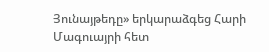Յունայթեդը» երկարաձգեց Հարի Մագուայրի հետ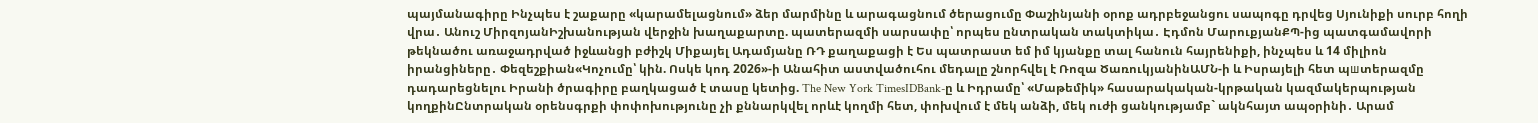պայմանագիրը Ինչպես է շաքարը «կարամելացնում» ձեր մարմինը և արագացնում ծերացումը Փաշինյանի օրոք ադրբեջանցու սապոգը դրվեց Սյունիքի սուրբ հողի վրա․ Անուշ ՄիրզոյանԻշխանության վերջին խաղաքարտը. պատերազմի սարսափը՝ որպես ընտրական տակտիկա․ Էդմոն ՄարուքյանՔՊ-ից պատգամավորի թեկնածու առաջադրված իջևանցի բժիշկ Միքայել Ադամյանը ՌԴ քաղաքացի է Ես պատրաստ եմ իմ կյանքը տալ հանուն հայրենիքի, ինչպես և 14 միլիոն իրանցիները․ Փեզեշքիան«Կոչումը՝ կին. Ոսկե կոդ 2026»-ի Անահիտ աստվածուհու մեդալը շնորհվել է Ռոզա ԾառուկյանինԱՄՆ-ի և Իսրայելի հետ պшտերազմը դադարեցնելու Իրանի ծրագիրը բաղկացած է տասը կետից. The New York TimesIDBank-ը և Իդրամը՝ «Մաթեմիկ» հասարակական-կրթական կազմակերպության կողքինԸնտրական օրենսգրքի փոփոխությունը չի քննարկվել որևէ կողմի հետ, փոխվում է մեկ անձի, մեկ ուժի ցանկությամբ` ակնհայտ ապօրինի․ Արամ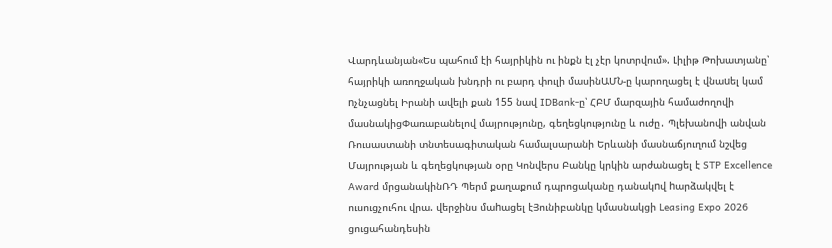Վարդևանյան«Ես պահում էի հայրիկին ու ինքն էլ չէր կոտրվում». Լիլիթ Թոխատյանը՝ հայրիկի առողջական խնդրի ու բարդ փուլի մասինԱՄՆ-ը կարողացել է վնաuել կամ nչնչացնել Իրանի ավելի քան 155 նավ IDBank-ը՝ ՀԲՄ մարզային համաժողովի մասնակիցՓառաբանելով մայրությունը, գեղեցկությունը և ուժը․ Պլեխանովի անվան Ռուսաստանի տնտեսագիտական համալսարանի Երևանի մասնաճյուղում նշվեց Մայրության և գեղեցկության օրը Կոնվերս Բանկը կրկին արժանացել է STP Excellence Award մրցանակինՌԴ Պերմ քաղաքում դպրոցականը դանակnվ hարձակվել է ուսուցչուհու վրա. վերջինս մաhացել էՅունիբանկը կմասնակցի Leasing Expo 2026 ցուցահանդեսին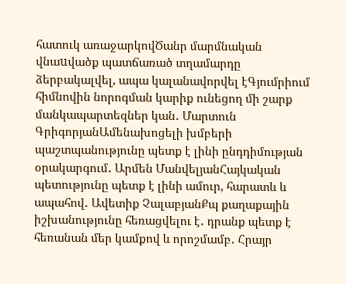հատուկ առաջարկովԾանր մարմնական վնաuվածք պատճառած տղամարդը ձերբակալվել, ապա կալանավորվել էԳյումրիում հիմնովին նորոգման կարիք ունեցող մի շարք մանկապարտեզներ կան․ Մարտուն ԳրիգորյանԱմենախոցելի խմբերի պաշտպանությունը պետք է լինի ընդդիմության օրակարգում․ Արմեն ՄանվելյանՀայկական պետությունը պետք է լինի ամուր, հարատև և ապահով․ Ավետիք ՉալաբյանՔպ քաղաքային իշխանությունը հեռացվելու է․ դրանք պետք է հեռանան մեր կամքով և որոշմամբ․ Հրայր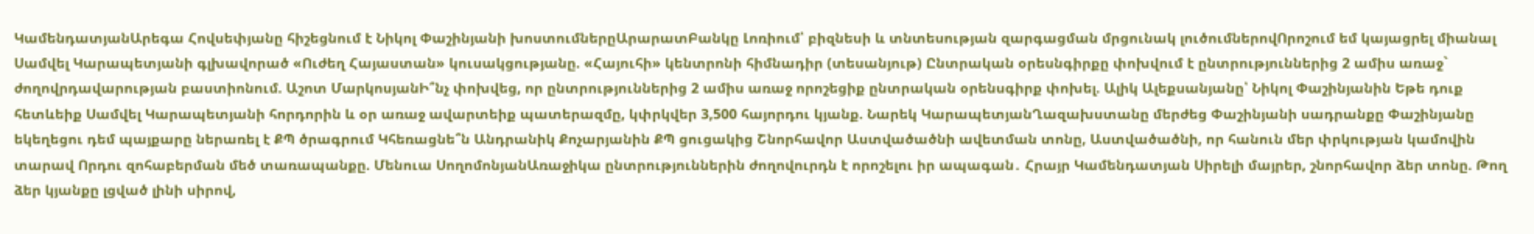ԿամենդատյանԱրեգա Հովսեփյանը հիշեցնում է Նիկոլ Փաշինյանի խոստումներըԱրարատԲանկը Լոռիում՝ բիզնեսի և տնտեսության զարգացման մրցունակ լուծումներովՈրոշում եմ կայացրել միանալ Սամվել Կարապետյանի գլխավորած «Ուժեղ Հայաստան» կուսակցությանը. «Հայուհի» կենտրոնի հիմնադիր (տեսանյութ) Ընտրական օրեսնգիրքը փոխվում է ընտրություններից 2 ամիս առաջ` ժողովրդավարության բաստիոնում. Աշոտ ՄարկոսյանԻ՞նչ փոխվեց, որ ընտրություններից 2 ամիս առաջ որոշեցիք ընտրական օրենսգիրք փոխել. Ալիկ Ալեքսանյանը՝ Նիկոլ Փաշինյանին Եթե դուք հետևեիք Սամվել Կարապետյանի հորդորին և օր առաջ ավարտեիք պատերազմը, կփրկվեր 3,500 հայորդու կյանք. Նարեկ ԿարապետյանՂազախստանը մերժեց Փաշինյանի սադրանքը Փաշինյանը եկեղեցու դեմ պայքարը ներառել է ՔՊ ծրագրում Կհեռացնե՞ն Անդրանիկ Քոչարյանին ՔՊ ցուցակից Շնորհավոր Աստվածածնի ավետման տոնը, Աստվածածնի, որ հանուն մեր փրկության կամովին տարավ Որդու զոհաբերման մեծ տառապանքը. Մենուա ՍողոմոնյանԱռաջիկա ընտրություններին ժողովուրդն է որոշելու իր ապագան․ Հրայր Կամենդատյան Սիրելի մայրեր, շնորհավոր ձեր տոնը. Թող ձեր կյանքը լցված լինի սիրով,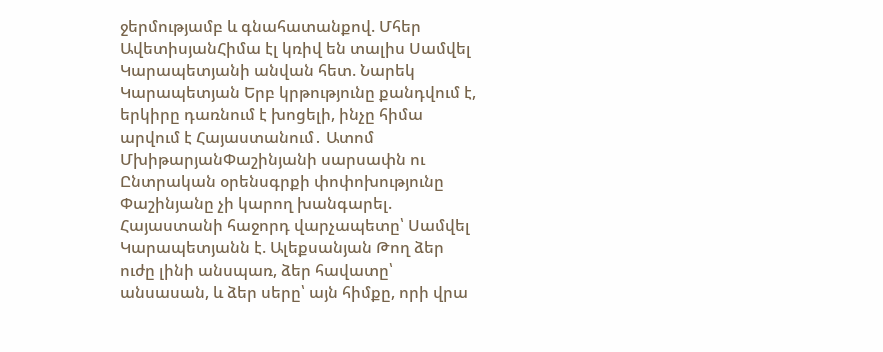ջերմությամբ և գնահատանքով. Մհեր ԱվետիսյանՀիմա էլ կռիվ են տալիս Սամվել Կարապետյանի անվան հետ. Նարեկ Կարապետյան Երբ կրթությունը քանդվում է, երկիրը դառնում է խոցելի, ինչը հիմա արվում է Հայաստանում․ Ատոմ ՄխիթարյանՓաշինյանի սարսափն ու Ընտրական օրենսգրքի փոփոխությունը Փաշինյանը չի կարող խանգարել. Հայաստանի հաջորդ վարչապետը՝ Սամվել Կարապետյանն է. Ալեքսանյան Թող ձեր ուժը լինի անսպառ, ձեր հավատը՝ անսասան, և ձեր սերը՝ այն հիմքը, որի վրա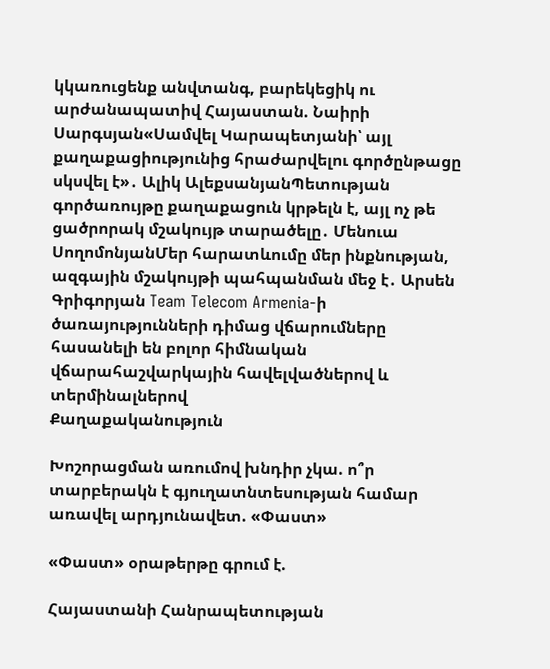կկառուցենք անվտանգ, բարեկեցիկ ու արժանապատիվ Հայաստան. Նաիրի Սարգսյան«Սամվել Կարապետյանի՝ այլ քաղաքացիությունից հրաժարվելու գործընթացը սկսվել է»․ Ալիկ ԱլեքսանյանՊետության գործառույթը քաղաքացուն կրթելն է, այլ ոչ թե ցածրորակ մշակույթ տարածելը․ Մենուա ՍողոմոնյանՄեր հարատևումը մեր ինքնության, ազգային մշակույթի պահպանման մեջ է․ Արսեն Գրիգորյան Team Telecom Armenia-ի ծառայությունների դիմաց վճարումները հասանելի են բոլոր հիմնական վճարահաշվարկային հավելվածներով և տերմինալներով
Քաղաքականություն

Խոշորացման առումով խնդիր չկա. ո՞ր տարբերակն է գյուղատնտեսության համար առավել արդյունավետ. «Փաստ»

«Փաստ» օրաթերթը գրում է.

Հայաստանի Հանրապետության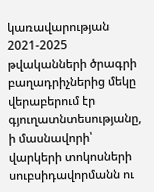կառավարության 2021-2025 թվականների ծրագրի բաղադրիչներից մեկը վերաբերում էր գյուղատնտեսությանը, ի մասնավորի՝ վարկերի տոկոսների սուբսիդավորմանն ու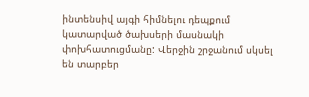ինտենսիվ այգի հիմնելու դեպքում կատարված ծախսերի մասնակի փոխհատուցմանը: Վերջին շրջանում սկսել են տարբեր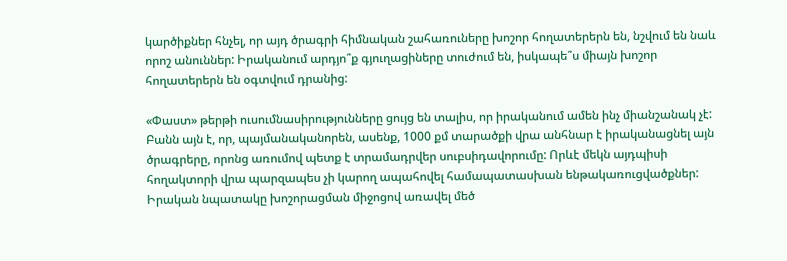կարծիքներ հնչել, որ այդ ծրագրի հիմնական շահառուները խոշոր հողատերերն են, նշվում են նաև որոշ անուններ: Իրականում արդյո՞ք գյուղացիները տուժում են, իսկապե՞ս միայն խոշոր հողատերերն են օգտվում դրանից:

«Փաստ» թերթի ուսումնասիրությունները ցույց են տալիս, որ իրականում ամեն ինչ միանշանակ չէ: Բանն այն է, որ, պայմանականորեն, ասենք, 1000 քմ տարածքի վրա անհնար է իրականացնել այն ծրագրերը, որոնց առումով պետք է տրամադրվեր սուբսիդավորումը: Որևէ մեկն այդպիսի հողակտորի վրա պարզապես չի կարող ապահովել համապատասխան ենթակառուցվածքներ: Իրական նպատակը խոշորացման միջոցով առավել մեծ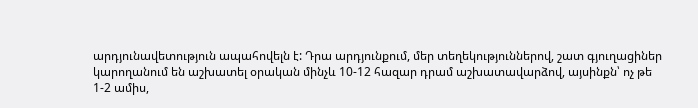արդյունավետություն ապահովելն է: Դրա արդյունքում, մեր տեղեկություններով, շատ գյուղացիներ կարողանում են աշխատել օրական մինչև 10-12 հազար դրամ աշխատավարձով, այսինքն՝ ոչ թե 1-2 ամիս,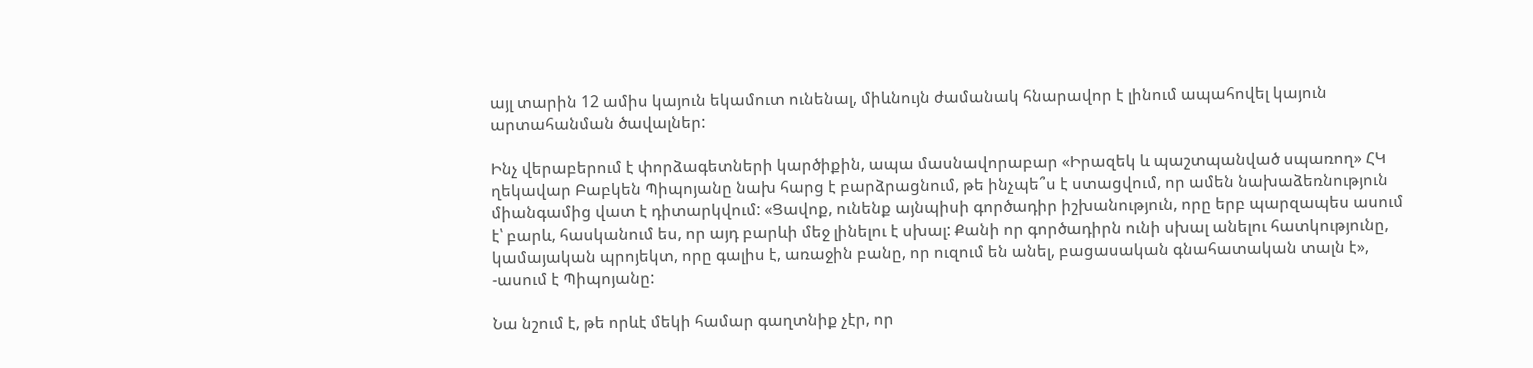այլ տարին 12 ամիս կայուն եկամուտ ունենալ, միևնույն ժամանակ հնարավոր է լինում ապահովել կայուն արտահանման ծավալներ:

Ինչ վերաբերում է փորձագետների կարծիքին, ապա մասնավորաբար «Իրազեկ և պաշտպանված սպառող» ՀԿ ղեկավար Բաբկեն Պիպոյանը նախ հարց է բարձրացնում, թե ինչպե՞ս է ստացվում, որ ամեն նախաձեռնություն միանգամից վատ է դիտարկվում: «Ցավոք, ունենք այնպիսի գործադիր իշխանություն, որը երբ պարզապես ասում է՝ բարև, հասկանում ես, որ այդ բարևի մեջ լինելու է սխալ: Քանի որ գործադիրն ունի սխալ անելու հատկությունը, կամայական պրոյեկտ, որը գալիս է, առաջին բանը, որ ուզում են անել, բացասական գնահատական տալն է», -ասում է Պիպոյանը:

Նա նշում է, թե որևէ մեկի համար գաղտնիք չէր, որ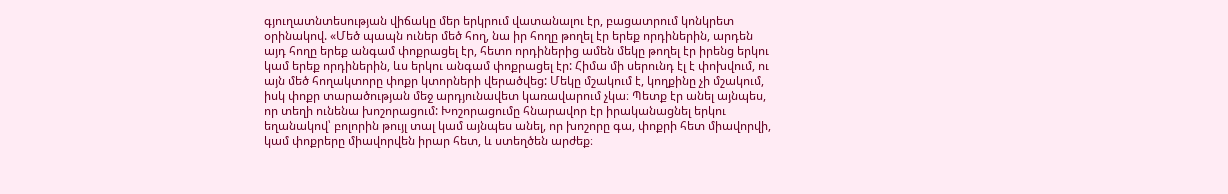գյուղատնտեսության վիճակը մեր երկրում վատանալու էր, բացատրում կոնկրետ օրինակով. «Մեծ պապն ուներ մեծ հող, նա իր հողը թողել էր երեք որդիներին, արդեն այդ հողը երեք անգամ փոքրացել էր, հետո որդիներից ամեն մեկը թողել էր իրենց երկու կամ երեք որդիներին, ևս երկու անգամ փոքրացել էր: Հիմա մի սերունդ էլ է փոխվում, ու այն մեծ հողակտորը փոքր կտորների վերածվեց: Մեկը մշակում է, կողքինը չի մշակում, իսկ փոքր տարածության մեջ արդյունավետ կառավարում չկա։ Պետք էր անել այնպես, որ տեղի ունենա խոշորացում: Խոշորացումը հնարավոր էր իրականացնել երկու եղանակով՝ բոլորին թույլ տալ կամ այնպես անել, որ խոշորը գա, փոքրի հետ միավորվի, կամ փոքրերը միավորվեն իրար հետ, և ստեղծեն արժեք։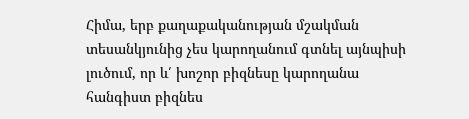Հիմա, երբ քաղաքականության մշակման տեսանկյունից չես կարողանում գտնել այնպիսի լուծում, որ և՛ խոշոր բիզնեսը կարողանա հանգիստ բիզնես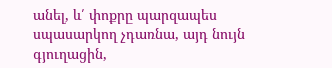անել, և՛ փոքրը պարզապես սպասարկող չդառնա, այդ նույն գյուղացին,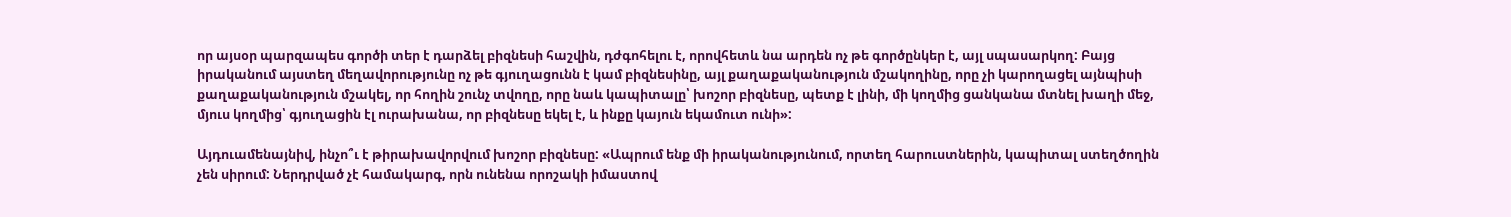որ այսօր պարզապես գործի տեր է դարձել բիզնեսի հաշվին, դժգոհելու է, որովհետև նա արդեն ոչ թե գործընկեր է, այլ սպասարկող: Բայց իրականում այստեղ մեղավորությունը ոչ թե գյուղացունն է կամ բիզնեսինը, այլ քաղաքականություն մշակողինը, որը չի կարողացել այնպիսի քաղաքականություն մշակել, որ հողին շունչ տվողը, որը նաև կապիտալը՝ խոշոր բիզնեսը, պետք է լինի, մի կողմից ցանկանա մտնել խաղի մեջ, մյուս կողմից՝ գյուղացին էլ ուրախանա, որ բիզնեսը եկել է, և ինքը կայուն եկամուտ ունի»:

Այդուամենայնիվ, ինչո՞ւ է թիրախավորվում խոշոր բիզնեսը: «Ապրում ենք մի իրականությունում, որտեղ հարուստներին, կապիտալ ստեղծողին չեն սիրում: Ներդրված չէ համակարգ, որն ունենա որոշակի իմաստով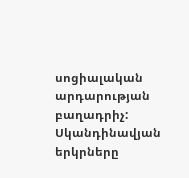սոցիալական արդարության բաղադրիչ: Սկանդինավյան երկրները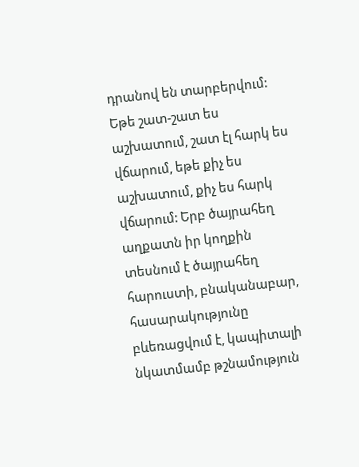դրանով են տարբերվում: Եթե շատ-շատ ես աշխատում, շատ էլ հարկ ես վճարում, եթե քիչ ես աշխատում, քիչ ես հարկ վճարում: Երբ ծայրահեղ աղքատն իր կողքին տեսնում է ծայրահեղ հարուստի, բնականաբար, հասարակությունը բևեռացվում է, կապիտալի նկատմամբ թշնամություն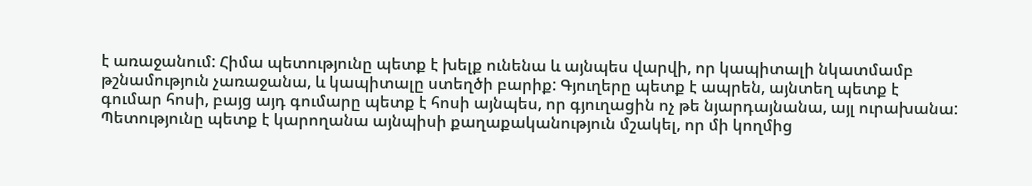է առաջանում: Հիմա պետությունը պետք է խելք ունենա և այնպես վարվի, որ կապիտալի նկատմամբ թշնամություն չառաջանա, և կապիտալը ստեղծի բարիք: Գյուղերը պետք է ապրեն, այնտեղ պետք է գումար հոսի, բայց այդ գումարը պետք է հոսի այնպես, որ գյուղացին ոչ թե նյարդայնանա, այլ ուրախանա: Պետությունը պետք է կարողանա այնպիսի քաղաքականություն մշակել, որ մի կողմից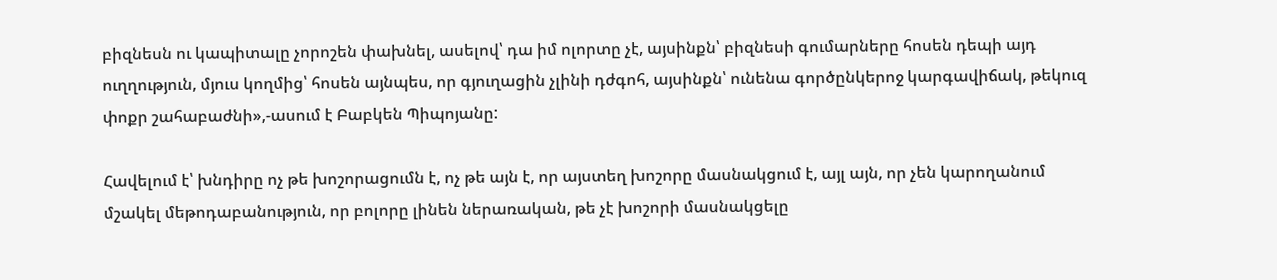բիզնեսն ու կապիտալը չորոշեն փախնել, ասելով՝ դա իմ ոլորտը չէ, այսինքն՝ բիզնեսի գումարները հոսեն դեպի այդ ուղղություն, մյուս կողմից՝ հոսեն այնպես, որ գյուղացին չլինի դժգոհ, այսինքն՝ ունենա գործընկերոջ կարգավիճակ, թեկուզ փոքր շահաբաժնի»,-ասում է Բաբկեն Պիպոյանը:

Հավելում է՝ խնդիրը ոչ թե խոշորացումն է, ոչ թե այն է, որ այստեղ խոշորը մասնակցում է, այլ այն, որ չեն կարողանում մշակել մեթոդաբանություն, որ բոլորը լինեն ներառական, թե չէ խոշորի մասնակցելը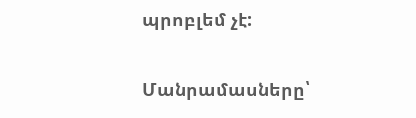պրոբլեմ չէ:

Մանրամասները՝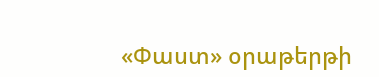«Փաստ» օրաթերթի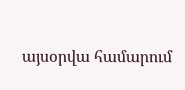այսօրվա համարում